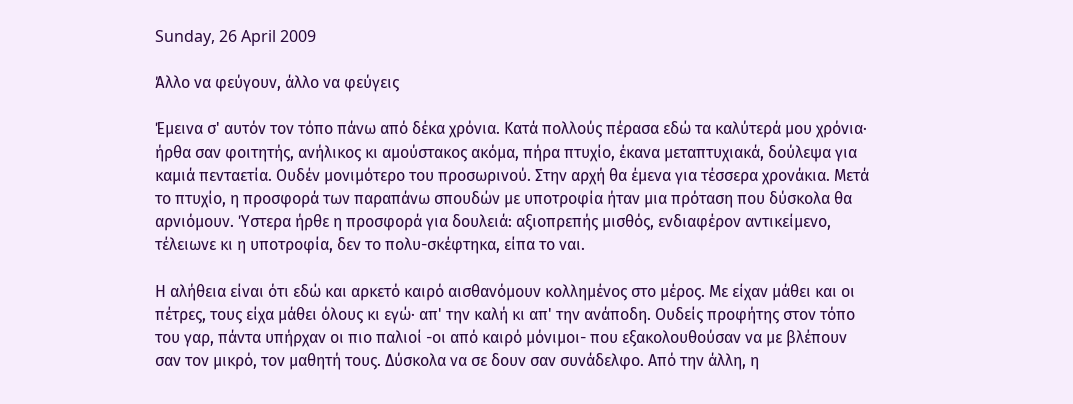Sunday, 26 April 2009

Άλλο να φεύγουν, άλλο να φεύγεις

Έμεινα σ' αυτόν τον τόπο πάνω από δέκα χρόνια. Κατά πολλούς πέρασα εδώ τα καλύτερά μου χρόνια· ήρθα σαν φοιτητής, ανήλικος κι αμούστακος ακόμα, πήρα πτυχίο, έκανα μεταπτυχιακά, δούλεψα για καμιά πενταετία. Ουδέν μονιμότερο του προσωρινού. Στην αρχή θα έμενα για τέσσερα χρονάκια. Μετά το πτυχίο, η προσφορά των παραπάνω σπουδών με υποτροφία ήταν μια πρόταση που δύσκολα θα αρνιόμουν. Ύστερα ήρθε η προσφορά για δουλειά: αξιοπρεπής μισθός, ενδιαφέρον αντικείμενο, τέλειωνε κι η υποτροφία, δεν το πολυ-σκέφτηκα, είπα το ναι.

Η αλήθεια είναι ότι εδώ και αρκετό καιρό αισθανόμουν κολλημένος στο μέρος. Με είχαν μάθει και οι πέτρες, τους είχα μάθει όλους κι εγώ· απ' την καλή κι απ' την ανάποδη. Ουδείς προφήτης στον τόπο του γαρ, πάντα υπήρχαν οι πιο παλιοί -οι από καιρό μόνιμοι- που εξακολουθούσαν να με βλέπουν σαν τον μικρό, τον μαθητή τους. Δύσκολα να σε δουν σαν συνάδελφο. Από την άλλη, η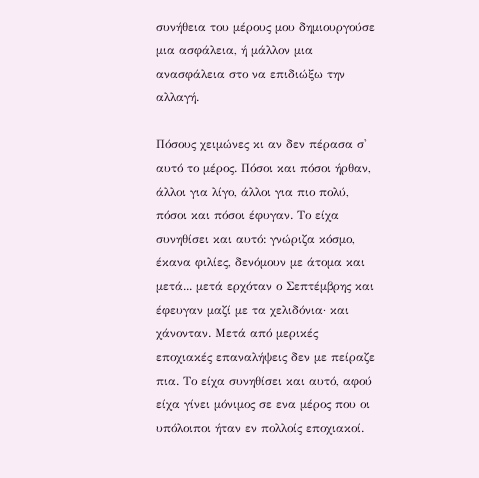συνήθεια του μέρους μου δημιουργούσε μια ασφάλεια, ή μάλλον μια ανασφάλεια στο να επιδιώξω την αλλαγή.

Πόσους χειμώνες κι αν δεν πέρασα σ' αυτό το μέρος. Πόσοι και πόσοι ήρθαν, άλλοι για λίγο, άλλοι για πιο πολύ, πόσοι και πόσοι έφυγαν. Το είχα συνηθίσει και αυτό: γνώριζα κόσμο, έκανα φιλίες, δενόμουν με άτομα και μετά... μετά ερχόταν ο Σεπτέμβρης και έφευγαν μαζί με τα χελιδόνια· και χάνονταν. Μετά από μερικές εποχιακές επαναλήψεις δεν με πείραζε πια. Το είχα συνηθίσει και αυτό, αφού είχα γίνει μόνιμος σε ενα μέρος που οι υπόλοιποι ήταν εν πολλοίς εποχιακοί.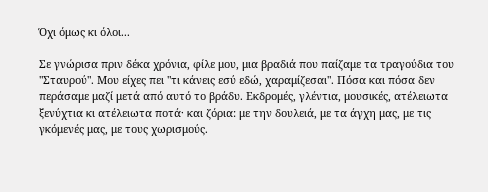Όχι όμως κι όλοι...

Σε γνώρισα πριν δέκα χρόνια, φίλε μου, μια βραδιά που παίζαμε τα τραγούδια του "Σταυρού". Μου είχες πει "τι κάνεις εσύ εδώ, χαραμίζεσαι". Πόσα και πόσα δεν περάσαμε μαζί μετά από αυτό το βράδυ. Εκδρομές, γλέντια, μουσικές, ατέλειωτα ξενύχτια κι ατέλειωτα ποτά· και ζόρια: με την δουλειά, με τα άγχη μας, με τις γκόμενές μας, με τους χωρισμούς.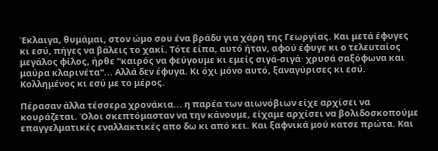Έκλαιγα, θυμάμαι, στον ώμο σου ένα βράδυ για χάρη της Γεωργίας. Και μετά έφυγες κι εσύ, πήγες να βάλεις το χακί. Τότε είπα, αυτό ήταν, αφού έφυγε κι ο τελευταίος μεγάλος φίλος, ήρθε "καιρός να φεύγουμε κι εμείς σιγά-σιγά· χρυσά σαξόφωνα και μαύρα κλαρινέτα"... Αλλά δεν έφυγα. Κι όχι μόνο αυτό, ξαναγύρισες κι εσύ. Κολλημένος κι εσύ με το μέρος.

Πέρασαν άλλα τέσσερα χρονάκια... η παρέα των αιωνόβιων είχε αρχίσει να κουράζεται. Όλοι σκεπτόμασταν να την κάνουμε, είχαμε αρχίσει να βολιδοσκοπούμε επαγγελματικές εναλλακτικές απο δω κι από κει. Και ξαφνικά μού κατσε πρώτα. Και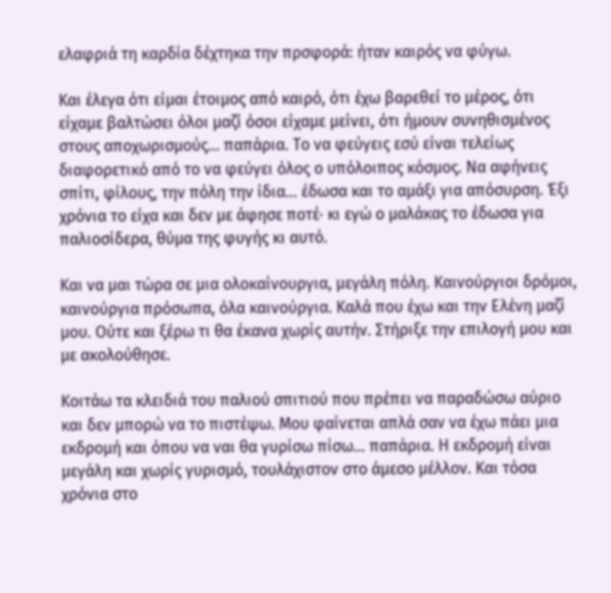ελαφριά τη καρδία δέχτηκα την πρσφορά: ήταν καιρός να φύγω.

Και έλεγα ότι είμαι έτοιμος από καιρό, ότι έχω βαρεθεί το μέρος, ότι είχαμε βαλτώσει όλοι μαζί όσοι είχαμε μείνει, ότι ήμουν συνηθισμένος στους αποχωρισμούς... παπάρια. Το να φεύγεις εσύ είναι τελείως διαφορετικό από το να φεύγει όλος ο υπόλοιπος κόσμος. Να αφήνεις σπίτι, φίλους, την πόλη την ίδια... έδωσα και το αμάξι για απόσυρση. Έξι χρόνια το είχα και δεν με άφησε ποτέ· κι εγώ ο μαλάκας το έδωσα για παλιοσίδερα, θύμα της φυγής κι αυτό.

Και να μαι τώρα σε μια ολοκαίνουργια, μεγάλη πόλη. Καινούργιοι δρόμοι, καινούργια πρόσωπα, όλα καινούργια. Καλά που έχω και την Ελένη μαζί μου. Ούτε και ξέρω τι θα έκανα χωρίς αυτήν. Στήριξε την επιλογή μου και με ακολούθησε.

Κοιτάω τα κλειδιά του παλιού σπιτιού που πρέπει να παραδώσω αύριο και δεν μπορώ να το πιστέψω. Μου φαίνεται απλά σαν να έχω πάει μια εκδρομή και όπου να ναι θα γυρίσω πίσω... παπάρια. Η εκδρομή είναι μεγάλη και χωρίς γυρισμό, τουλάχιστον στο άμεσο μέλλον. Και τόσα χρόνια στο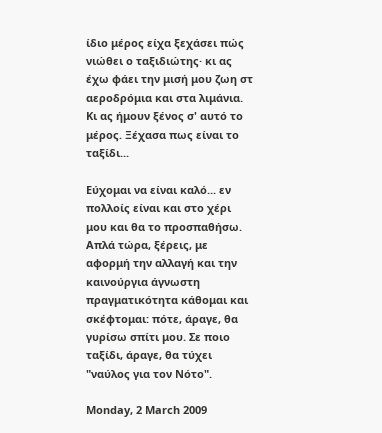ίδιο μέρος είχα ξεχάσει πώς νιώθει ο ταξιδιώτης· κι ας έχω φάει την μισή μου ζωη στ αεροδρόμια και στα λιμάνια. Κι ας ήμουν ξένος σ' αυτό το μέρος. Ξέχασα πως είναι το ταξίδι...

Εύχομαι να είναι καλό... εν πολλοίς είναι και στο χέρι μου και θα το προσπαθήσω. Απλά τώρα, ξέρεις, με αφορμή την αλλαγή και την καινούργια άγνωστη πραγματικότητα κάθομαι και σκέφτομαι: πότε, άραγε, θα γυρίσω σπίτι μου. Σε ποιο ταξίδι, άραγε, θα τύχει "ναύλος για τον Νότο".

Monday, 2 March 2009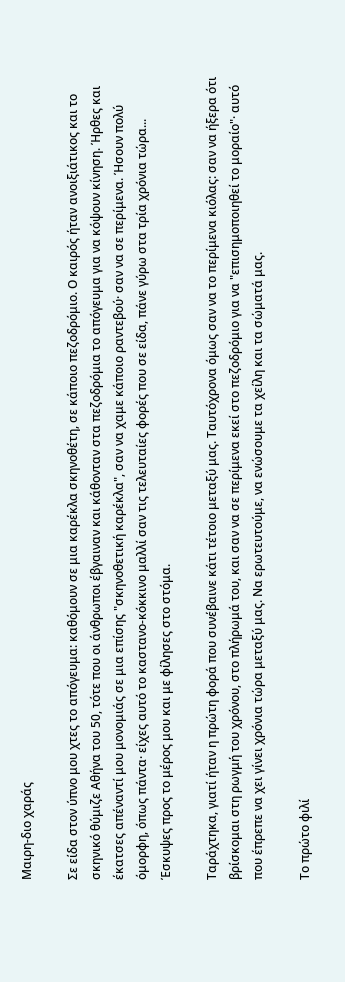Μαιρη-διο χαράς

Σε είδα στον ύπνο μου χτες το απόγευμα: καθόμουν σε μια καρέκλα σκηνοθέτη, σε κάποιο πεζοδρόμιο. Ο καιρός ήταν ανοιξιάτικος και το σκηνικό θύμιζε Αθήνα του 50, τότε που οι άνθρωποι έβγαιναν και κάθονταν στα πεζοδρόμια το απόγευμα για να κόψουν κίνηση. Ήρθες και έκατσες απέναντί μου μονομιάς σε μια επίσης "σκηνοθετική καρέκλα", σαν να χαμε κάποιο ραντεβού· σαν να σε περίμενα. Ήσουν πολύ όμορφη, όπως πάντα· είχες αυτό το καστανο-κόκκινο μαλλί σαν τις τελευταίες φορές που σε είδα, πάνε γύρω στα τρία χρόνια τώρα... Έσκυψες προς το μέρος μου και με φίλησες στο στόμα.

Ταράχτηκα, γιατί ήταν η πρώτη φορά που συνέβαινε κάτι τέτοιο μεταξύ μας. Ταυτόχρονα όμως σαν να το περίμενα κιόλας: σαν να ήξερα ότι βρίσκομαι στη ρωγμή του χρόνου, στο πλήρωμά του, και σαν να σε περίμενα εκεί στο πεζοδρόμιο για να "επισημοποιηθεί το μοραίο"· αυτό που έπρεπε να χει γίνει χρόνια τώρα μεταξύ μας. Να ερωτευτούμε, να ενώσουμε τα χείλη και τα σώματά μας.

Το πρώτο φιλί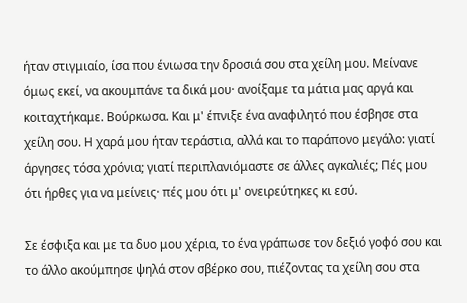ήταν στιγμιαίο, ίσα που ένιωσα την δροσιά σου στα χείλη μου. Μείνανε όμως εκεί, να ακουμπάνε τα δικά μου· ανοίξαμε τα μάτια μας αργά και κοιταχτήκαμε. Βούρκωσα. Και μ' έπνιξε ένα αναφιλητό που έσβησε στα χείλη σου. Η χαρά μου ήταν τεράστια, αλλά και το παράπονο μεγάλο: γιατί άργησες τόσα χρόνια; γιατί περιπλανιόμαστε σε άλλες αγκαλιές; Πές μου ότι ήρθες για να μείνεις· πές μου ότι μ' ονειρεύτηκες κι εσύ.

Σε έσφιξα και με τα δυο μου χέρια, το ένα γράπωσε τον δεξιό γοφό σου και το άλλο ακούμπησε ψηλά στον σβέρκο σου, πιέζοντας τα χείλη σου στα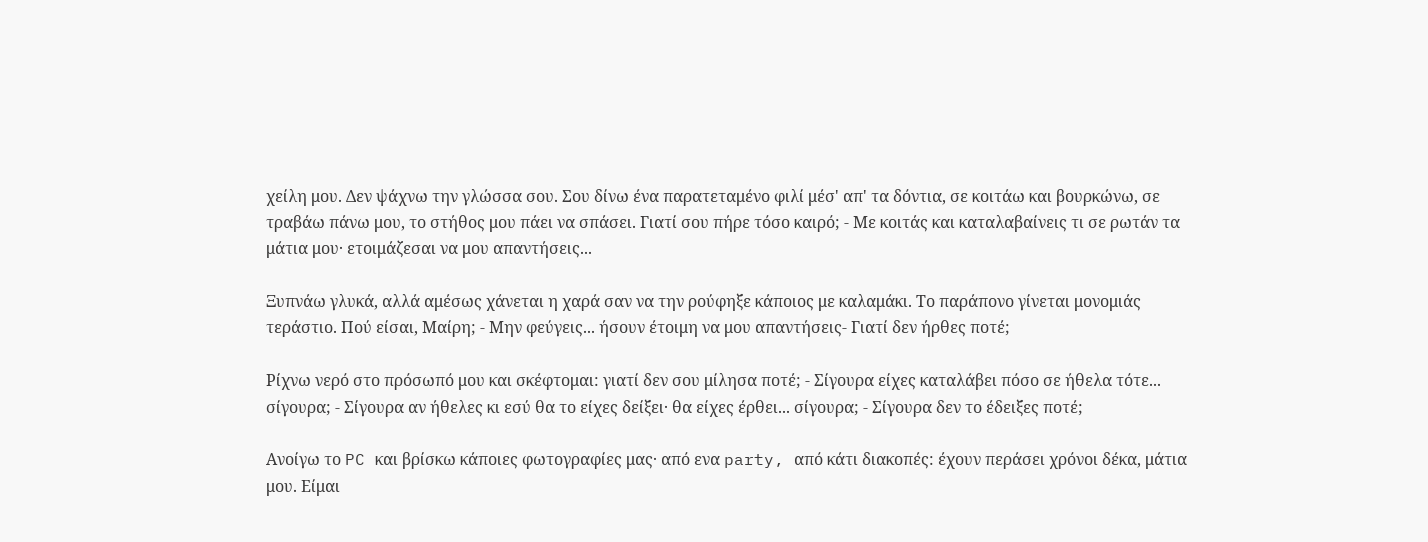χείλη μου. Δεν ψάχνω την γλώσσα σου. Σου δίνω ένα παρατεταμένο φιλί μέσ' απ' τα δόντια, σε κοιτάω και βουρκώνω, σε τραβάω πάνω μου, το στήθος μου πάει να σπάσει. Γιατί σου πήρε τόσο καιρό; - Με κοιτάς και καταλαβαίνεις τι σε ρωτάν τα μάτια μου· ετοιμάζεσαι να μου απαντήσεις...

Ξυπνάω γλυκά, αλλά αμέσως χάνεται η χαρά σαν να την ρούφηξε κάποιος με καλαμάκι. Το παράπονο γίνεται μονομιάς τεράστιο. Πού είσαι, Μαίρη; - Μην φεύγεις... ήσουν έτοιμη να μου απαντήσεις- Γιατί δεν ήρθες ποτέ;

Ρίχνω νερό στο πρόσωπό μου και σκέφτομαι: γιατί δεν σου μίλησα ποτέ; - Σίγουρα είχες καταλάβει πόσο σε ήθελα τότε... σίγουρα; - Σίγουρα αν ήθελες κι εσύ θα το είχες δείξει· θα είχες έρθει... σίγουρα; - Σίγουρα δεν το έδειξες ποτέ;

Ανοίγω το PC και βρίσκω κάποιες φωτογραφίες μας· από ενα party, από κάτι διακοπές: έχουν περάσει χρόνοι δέκα, μάτια μου. Είμαι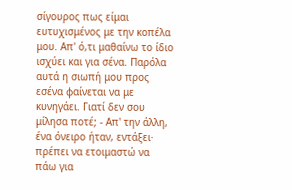σίγουρος πως είμαι ευτυχισμένος με την κοπέλα μου. Απ' ό,τι μαθαίνω το ίδιο ισχύει και για σένα. Παρόλα αυτά η σιωπή μου προς εσένα φαίνεται να με κυνηγάει. Γιατί δεν σου μίλησα ποτέ; - Απ' την άλλη, ένα όνειρο ήταν, εντάξει· πρέπει να ετοιμαστώ να πάω για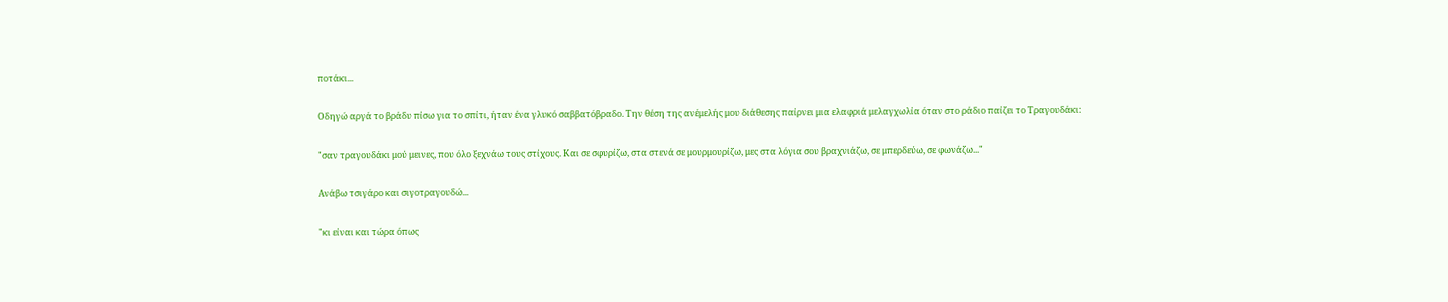ποτάκι...

Οδηγώ αργά το βράδυ πίσω για το σπίτι, ήταν ένα γλυκό σαββατόβραδο. Την θέση της ανέμελής μου διάθεσης παίρνει μια ελαφριά μελαγχωλία όταν στο ράδιο παίζει το Τραγουδάκι:

"σαν τραγουδάκι μού μεινες, που όλο ξεχνάω τους στίχους. Και σε σφυρίζω, στα στενά σε μουρμουρίζω, μες στα λόγια σου βραχνιάζω, σε μπερδεύω, σε φωνάζω..."

Ανάβω τσιγάρο και σιγοτραγουδώ...

"κι είναι και τώρα όπως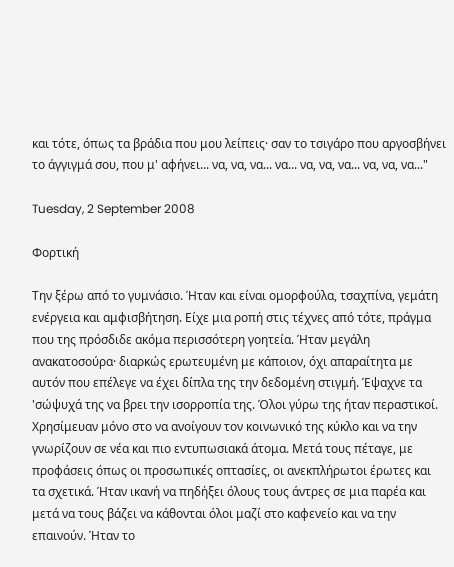και τότε, όπως τα βράδια που μου λείπεις· σαν το τσιγάρο που αργοσβήνει το άγγιγμά σου, που μ' αφήνει... να, να, να... να... να, να, να... να, να, να..."

Tuesday, 2 September 2008

Φορτική

Την ξέρω από το γυμνάσιο. Ήταν και είναι ομορφούλα, τσαχπίνα, γεμάτη ενέργεια και αμφισβήτηση. Είχε μια ροπή στις τέχνες από τότε, πράγμα που της πρόσδιδε ακόμα περισσότερη γοητεία. Ήταν μεγάλη ανακατοσούρα· διαρκώς ερωτευμένη με κάποιον, όχι απαραίτητα με αυτόν που επέλεγε να έχει δίπλα της την δεδομένη στιγμή. Έψαχνε τα 'σώψυχά της να βρει την ισορροπία της. Όλοι γύρω της ήταν περαστικοί. Χρησίμευαν μόνο στο να ανοίγουν τον κοινωνικό της κύκλο και να την γνωρίζουν σε νέα και πιο εντυπωσιακά άτομα. Μετά τους πέταγε, με προφάσεις όπως οι προσωπικές οπτασίες, οι ανεκπλήρωτοι έρωτες και τα σχετικά. Ήταν ικανή να πηδήξει όλους τους άντρες σε μια παρέα και μετά να τους βάζει να κάθονται όλοι μαζί στο καφενείο και να την επαινούν. Ήταν το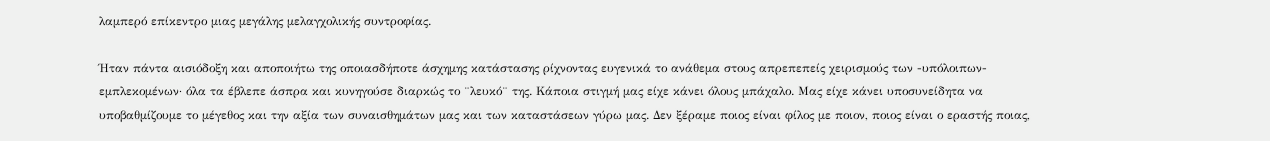λαμπερό επίκεντρο μιας μεγάλης μελαγχολικής συντροφίας.

Ήταν πάντα αισιόδοξη και αποποιήτω της οποιασδήποτε άσχημης κατάστασης ρίχνοντας ευγενικά το ανάθεμα στους απρεπεπείς χειρισμούς των -υπόλοιπων- εμπλεκομένων· όλα τα έβλεπε άσπρα και κυνηγούσε διαρκώς το ¨λευκό¨ της. Κάποια στιγμή μας είχε κάνει όλους μπάχαλο. Μας είχε κάνει υποσυνείδητα να υποβαθμίζουμε το μέγεθος και την αξία των συναισθημάτων μας και των καταστάσεων γύρω μας. Δεν ξέραμε ποιος είναι φίλος με ποιον, ποιος είναι ο εραστής ποιας,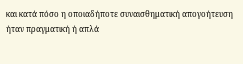και κατά πόσο η οποιαδήποτε συναισθηματική απογοήτευση ήταν πραγματική ή απλά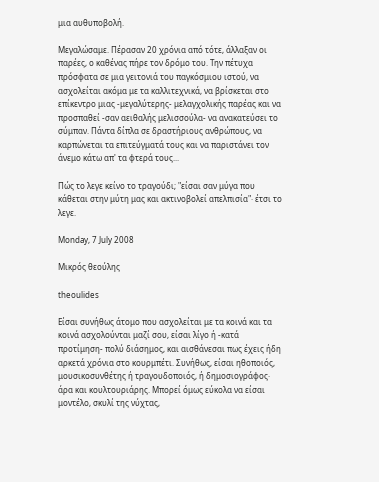μια αυθυποβολή.

Μεγαλώσαμε. Πέρασαν 20 χρόνια από τότε, άλλαξαν οι παρέες, ο καθένας πήρε τον δρόμο του. Την πέτυχα πρόσφατα σε μια γειτονιά του παγκόσμιου ιστού, να ασχολείται ακόμα με τα καλλιτεχνικά, να βρίσκεται στο επίκεντρο μιας -μεγαλύτερης- μελαγχολικής παρέας και να προσπαθεί -σαν αειθαλής μελισσούλα- να ανακατεύσει το σύμπαν. Πάντα δίπλα σε δραστήριους ανθρώπους, να καρπώνεται τα επιτεύγματά τους και να παριστάνει τον άνεμο κάτω απ' τα φτερά τους...

Πώς το λεγε κείνο το τραγούδι; "είσαι σαν μύγα που κάθεται στην μύτη μας και ακτινοβολεί απελπισία"· έτσι το λεγε.

Monday, 7 July 2008

Μικρός θεούλης

theoulides

Είσαι συνήθως άτομο που ασχολείται με τα κοινά και τα κοινά ασχολούνται μαζί σου, είσαι λίγο ή -κατά προτίμηση- πολύ διάσημος, και αισθάνεσαι πως έχεις ήδη αρκετά χρόνια στο κουρμπέτι. Συνήθως, είσαι ηθοποιός, μουσικοσυνθέτης ή τραγουδοποιός, ή δημοσιογράφος· άρα και κουλτουριάρης. Μπορεί όμως εύκολα να είσαι μοντέλο, σκυλί της νύχτας,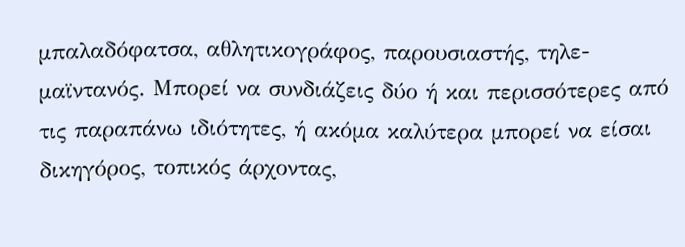μπαλαδόφατσα, αθλητικογράφος, παρουσιαστής, τηλε-μαϊντανός. Μπορεί να συνδιάζεις δύο ή και περισσότερες από τις παραπάνω ιδιότητες, ή ακόμα καλύτερα μπορεί να είσαι δικηγόρος, τοπικός άρχοντας,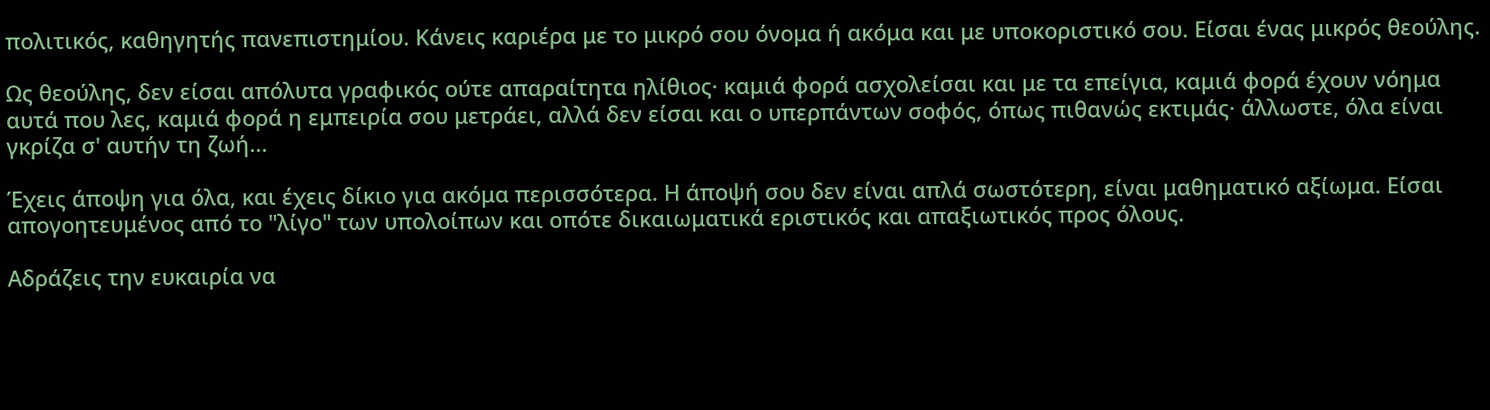πολιτικός, καθηγητής πανεπιστημίου. Κάνεις καριέρα με το μικρό σου όνομα ή ακόμα και με υποκοριστικό σου. Είσαι ένας μικρός θεούλης.

Ως θεούλης, δεν είσαι απόλυτα γραφικός ούτε απαραίτητα ηλίθιος· καμιά φορά ασχολείσαι και με τα επείγια, καμιά φορά έχουν νόημα αυτά που λες, καμιά φορά η εμπειρία σου μετράει, αλλά δεν είσαι και ο υπερπάντων σοφός, όπως πιθανώς εκτιμάς· άλλωστε, όλα είναι γκρίζα σ' αυτήν τη ζωή...

Έχεις άποψη για όλα, και έχεις δίκιο για ακόμα περισσότερα. Η άποψή σου δεν είναι απλά σωστότερη, είναι μαθηματικό αξίωμα. Είσαι απογοητευμένος από το "λίγο" των υπολοίπων και οπότε δικαιωματικά εριστικός και απαξιωτικός προς όλους.

Αδράζεις την ευκαιρία να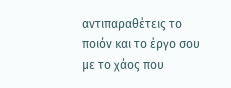αντιπαραθέτεις το ποιόν και το έργο σου με το χάος που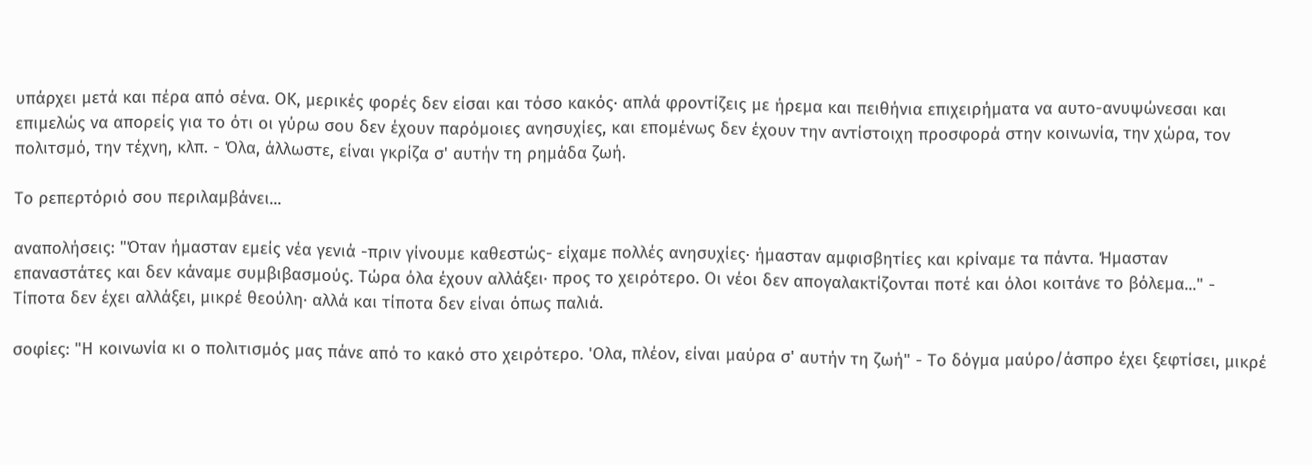υπάρχει μετά και πέρα από σένα. ΟΚ, μερικές φορές δεν είσαι και τόσο κακός· απλά φροντίζεις με ήρεμα και πειθήνια επιχειρήματα να αυτο-ανυψώνεσαι και επιμελώς να απορείς για το ότι οι γύρω σου δεν έχουν παρόμοιες ανησυχίες, και επομένως δεν έχουν την αντίστοιχη προσφορά στην κοινωνία, την χώρα, τον πολιτσμό, την τέχνη, κλπ. - Όλα, άλλωστε, είναι γκρίζα σ' αυτήν τη ρημάδα ζωή.

Το ρεπερτόριό σου περιλαμβάνει...

αναπολήσεις: "Όταν ήμασταν εμείς νέα γενιά -πριν γίνουμε καθεστώς- είχαμε πολλές ανησυχίες· ήμασταν αμφισβητίες και κρίναμε τα πάντα. Ήμασταν επαναστάτες και δεν κάναμε συμβιβασμούς. Τώρα όλα έχουν αλλάξει· προς το χειρότερο. Οι νέοι δεν απογαλακτίζονται ποτέ και όλοι κοιτάνε το βόλεμα..." - Τίποτα δεν έχει αλλάξει, μικρέ θεούλη· αλλά και τίποτα δεν είναι όπως παλιά.

σοφίες: "Η κοινωνία κι ο πολιτισμός μας πάνε από το κακό στο χειρότερο. 'Ολα, πλέον, είναι μαύρα σ' αυτήν τη ζωή" - Το δόγμα μαύρο/άσπρο έχει ξεφτίσει, μικρέ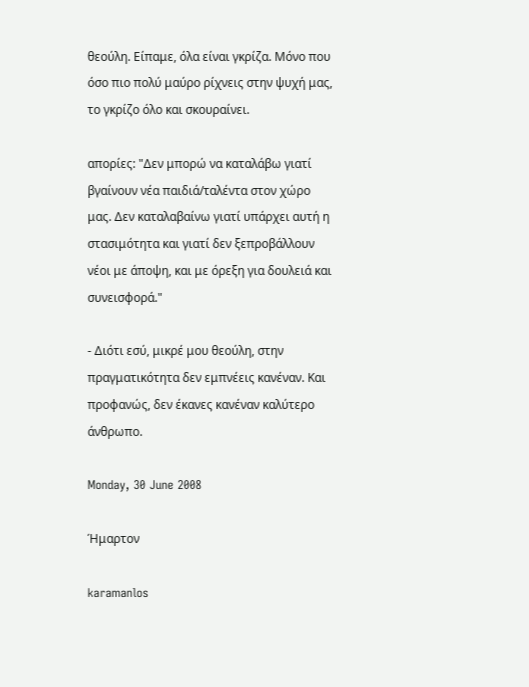θεούλη. Είπαμε, όλα είναι γκρίζα. Μόνο που όσο πιο πολύ μαύρο ρίχνεις στην ψυχή μας, το γκρίζο όλο και σκουραίνει.

απορίες: "Δεν μπορώ να καταλάβω γιατί βγαίνουν νέα παιδιά/ταλέντα στον χώρο μας. Δεν καταλαβαίνω γιατί υπάρχει αυτή η στασιμότητα και γιατί δεν ξεπροβάλλουν νέοι με άποψη, και με όρεξη για δουλειά και συνεισφορά."

- Διότι εσύ, μικρέ μου θεούλη, στην πραγματικότητα δεν εμπνέεις κανέναν. Και προφανώς, δεν έκανες κανέναν καλύτερο άνθρωπο.

Monday, 30 June 2008

Ήμαρτον

karamanlos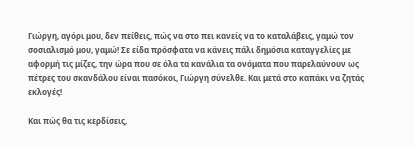Γιώργη, αγόρι μου, δεν πείθεις, πώς να στο πει κανείς να το καταλάβεις, γαμώ τον σοσιαλισμό μου, γαμώ! Σε είδα πρόσφατα να κάνεις πάλι δημόσια καταγγελίες με αφορμή τις μίζες, την ώρα που σε όλα τα κανάλια τα ονόματα που παρελαύνουν ως πέτρες του σκανδάλου είναι πασόκοι, Γιώργη σύνελθε. Και μετά στο καπάκι να ζητάς εκλογές!

Και πώς θα τις κερδίσεις,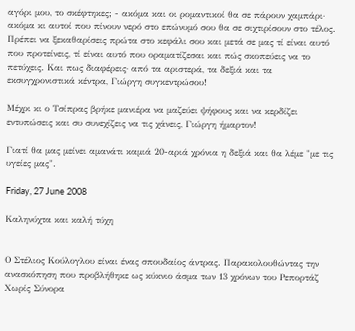αγόρι μου, το σκέφτηκες; - ακόμα και οι ρομαντικοί θα σε πάρουν χαμπάρι· ακόμα κι αυτοί που πίνουν νερό στο επώνυμό σου θα σε σιχτιρίσουν στο τέλος. Πρέπει να ξεκαθαρίσεις πρώτα στο κεφάλι σου και μετά σε μας τί είναι αυτό που προτείνεις, τί είναι αυτό που οραματίζεσαι και πώς σκοπεύεις να το πετύχεις. Και πως διαφέρεις· από τα αριστερά, τα δεξιά και τα εκσυγχρονιστικά κέντρα, Γιώργη συγκεντρώσου!

Μέχρι κι ο Τσίπρας βρήκε μανιέρα να μαζεύει ψήφους και να κερδίζει εντυπώσεις και συ συνεχίζεις να τις χάνεις, Γιώργη ήμαρτον!

Γιατί θα μας μείνει αμανάτι καμιά 20-αριά χρόνια η δεξιά και θα λέμε "με τις υγείες μας".

Friday, 27 June 2008

Καληνύχτα και καλή τύχη


Ο Στέλιος Κούλογλου είναι ένας σπουδαίος άντρας. Παρακολουθώντας την ανασκόπηση που προβλήθηκε ως κύκνιο άσμα των 13 χρόνων του Ρεπορτάζ Χωρίς Σύνορα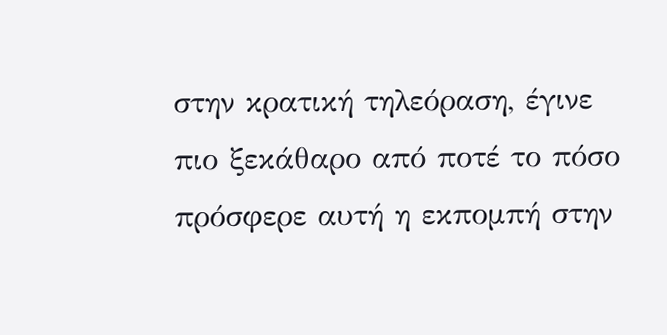στην κρατική τηλεόραση, έγινε πιο ξεκάθαρο από ποτέ το πόσο πρόσφερε αυτή η εκπομπή στην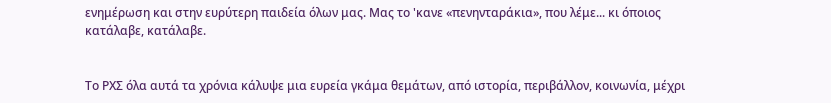ενημέρωση και στην ευρύτερη παιδεία όλων μας. Μας το 'κανε «πενηνταράκια», που λέμε... κι όποιος κατάλαβε, κατάλαβε.


Το ΡΧΣ όλα αυτά τα χρόνια κάλυψε μια ευρεία γκάμα θεμάτων, από ιστορία, περιβάλλον, κοινωνία, μέχρι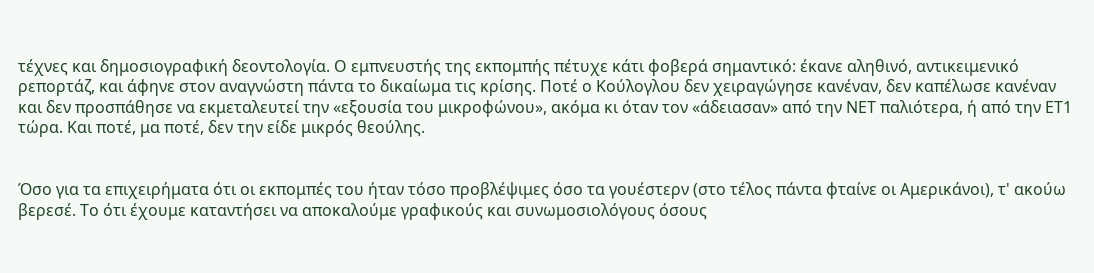τέχνες και δημοσιογραφική δεοντολογία. Ο εμπνευστής της εκπομπής πέτυχε κάτι φοβερά σημαντικό: έκανε αληθινό, αντικειμενικό ρεπορτάζ, και άφηνε στον αναγνώστη πάντα το δικαίωμα τις κρίσης. Ποτέ ο Κούλογλου δεν χειραγώγησε κανέναν, δεν καπέλωσε κανέναν και δεν προσπάθησε να εκμεταλευτεί την «εξουσία του μικροφώνου», ακόμα κι όταν τον «άδειασαν» από την ΝΕΤ παλιότερα, ή από την ΕΤ1 τώρα. Και ποτέ, μα ποτέ, δεν την είδε μικρός θεούλης.


Όσο για τα επιχειρήματα ότι οι εκπομπές του ήταν τόσο προβλέψιμες όσο τα γουέστερν (στο τέλος πάντα φταίνε οι Αμερικάνοι), τ' ακούω βερεσέ. Το ότι έχουμε καταντήσει να αποκαλούμε γραφικούς και συνωμοσιολόγους όσους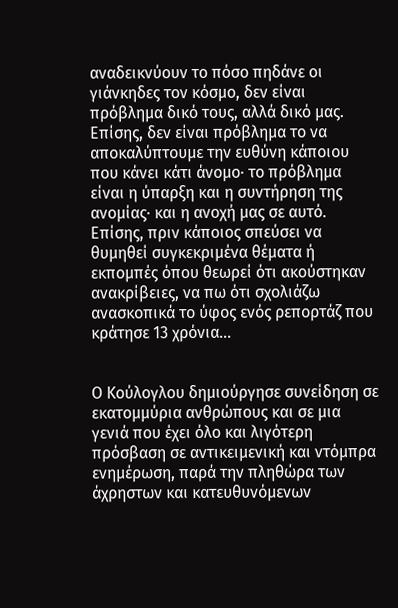αναδεικνύουν το πόσο πηδάνε οι γιάνκηδες τον κόσμο, δεν είναι πρόβλημα δικό τους, αλλά δικό μας. Επίσης, δεν είναι πρόβλημα το να αποκαλύπτουμε την ευθύνη κάποιου που κάνει κάτι άνομο· το πρόβλημα είναι η ύπαρξη και η συντήρηση της ανομίας· και η ανοχή μας σε αυτό. Επίσης, πριν κάποιος σπεύσει να θυμηθεί συγκεκριμένα θέματα ή εκπομπές όπου θεωρεί ότι ακούστηκαν ανακρίβειες, να πω ότι σχολιάζω ανασκοπικά το ύφος ενός ρεπορτάζ που κράτησε 13 χρόνια...


Ο Κούλογλου δημιούργησε συνείδηση σε εκατομμύρια ανθρώπους και σε μια γενιά που έχει όλο και λιγότερη πρόσβαση σε αντικειμενική και ντόμπρα ενημέρωση, παρά την πληθώρα των άχρηστων και κατευθυνόμενων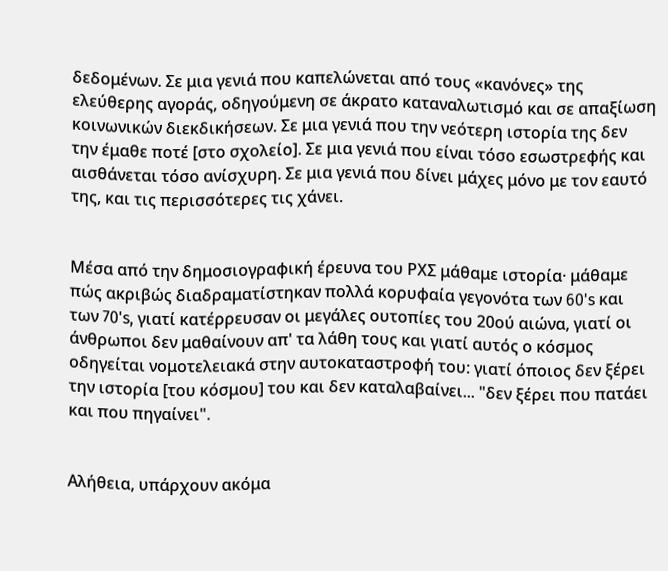δεδομένων. Σε μια γενιά που καπελώνεται από τους «κανόνες» της ελεύθερης αγοράς, οδηγούμενη σε άκρατο καταναλωτισμό και σε απαξίωση κοινωνικών διεκδικήσεων. Σε μια γενιά που την νεότερη ιστορία της δεν την έμαθε ποτέ [στο σχολείο]. Σε μια γενιά που είναι τόσο εσωστρεφής και αισθάνεται τόσο ανίσχυρη. Σε μια γενιά που δίνει μάχες μόνο με τον εαυτό της, και τις περισσότερες τις χάνει.


Μέσα από την δημοσιογραφική έρευνα του ΡΧΣ μάθαμε ιστορία· μάθαμε πώς ακριβώς διαδραματίστηκαν πολλά κορυφαία γεγονότα των 60's και των 70's, γιατί κατέρρευσαν οι μεγάλες ουτοπίες του 20ού αιώνα, γιατί οι άνθρωποι δεν μαθαίνουν απ' τα λάθη τους και γιατί αυτός ο κόσμος οδηγείται νομοτελειακά στην αυτοκαταστροφή του: γιατί όποιος δεν ξέρει την ιστορία [του κόσμου] του και δεν καταλαβαίνει... "δεν ξέρει που πατάει και που πηγαίνει".


Αλήθεια, υπάρχουν ακόμα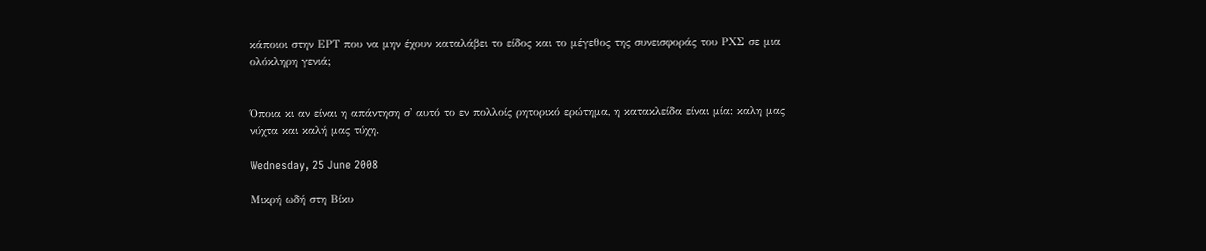κάποιοι στην ΕΡΤ που να μην έχουν καταλάβει το είδος και το μέγεθος της συνεισφοράς του ΡΧΣ σε μια ολόκληρη γενιά;


Όποια κι αν είναι η απάντηση σ' αυτό το εν πολλοίς ρητορικό ερώτημα, η κατακλείδα είναι μία: καλη μας νύχτα και καλή μας τύχη.

Wednesday, 25 June 2008

Μικρή ωδή στη Βίκυ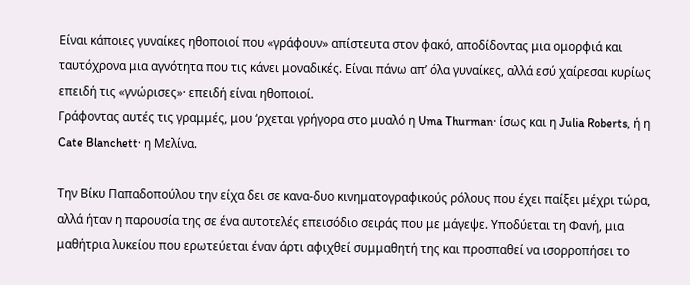Είναι κάποιες γυναίκες ηθοποιοί που «γράφουν» απίστευτα στον φακό, αποδίδοντας μια ομορφιά και ταυτόχρονα μια αγνότητα που τις κάνει μοναδικές. Είναι πάνω απ’ όλα γυναίκες, αλλά εσύ χαίρεσαι κυρίως επειδή τις «γνώρισες»· επειδή είναι ηθοποιοί.
Γράφοντας αυτές τις γραμμές, μου ‘ρχεται γρήγορα στο μυαλό η Uma Thurman· ίσως και η Julia Roberts, ή η Cate Blanchett· η Μελίνα.

Την Βίκυ Παπαδοπούλου την είχα δει σε κανα-δυο κινηματογραφικούς ρόλους που έχει παίξει μέχρι τώρα, αλλά ήταν η παρουσία της σε ένα αυτοτελές επεισόδιο σειράς που με μάγεψε. Υποδύεται τη Φανή, μια μαθήτρια λυκείου που ερωτεύεται έναν άρτι αφιχθεί συμμαθητή της και προσπαθεί να ισορροπήσει το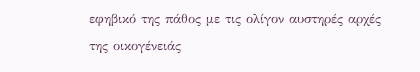εφηβικό της πάθος με τις ολίγον αυστηρές αρχές της οικογένειάς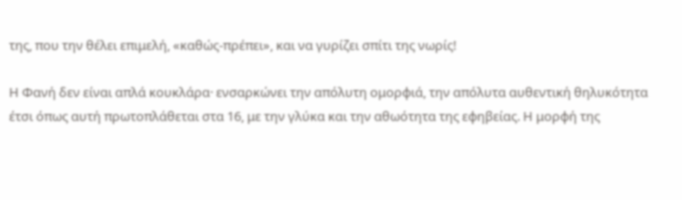της, που την θέλει επιμελή, «καθώς-πρέπει», και να γυρίζει σπίτι της νωρίς!

Η Φανή δεν είναι απλά κουκλάρα· ενσαρκώνει την απόλυτη ομορφιά, την απόλυτα αυθεντική θηλυκότητα έτσι όπως αυτή πρωτοπλάθεται στα 16, με την γλύκα και την αθωότητα της εφηβείας. Η μορφή της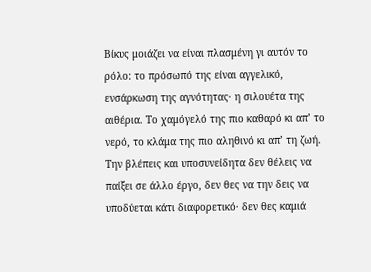Βίκυς μοιάζει να είναι πλασμένη γι αυτόν το ρόλο: το πρόσωπό της είναι αγγελικό, ενσάρκωση της αγνότητας· η σιλουέτα της αιθέρια. Το χαμόγελό της πιο καθαρό κι απ’ το νερό, το κλάμα της πιο αληθινό κι απ’ τη ζωή. Την βλέπεις και υποσυνείδητα δεν θέλεις να παίξει σε άλλο έργο, δεν θες να την δεις να υποδύεται κάτι διαφορετικό· δεν θες καμιά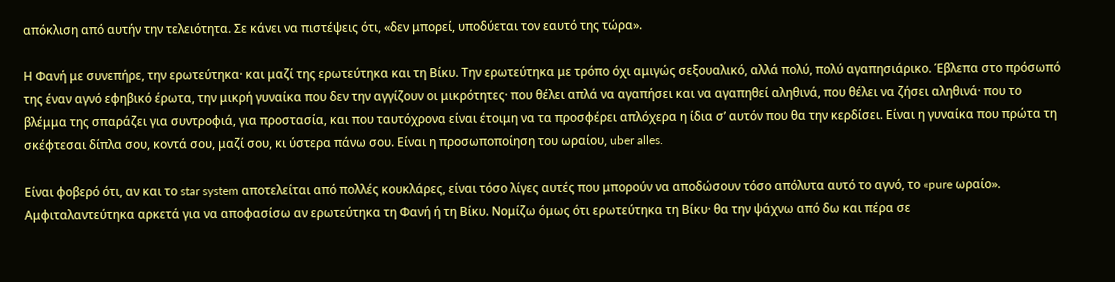απόκλιση από αυτήν την τελειότητα. Σε κάνει να πιστέψεις ότι, «δεν μπορεί, υποδύεται τον εαυτό της τώρα».

Η Φανή με συνεπήρε, την ερωτεύτηκα· και μαζί της ερωτεύτηκα και τη Βίκυ. Την ερωτεύτηκα με τρόπο όχι αμιγώς σεξουαλικό, αλλά πολύ, πολύ αγαπησιάρικο. Έβλεπα στο πρόσωπό της έναν αγνό εφηβικό έρωτα, την μικρή γυναίκα που δεν την αγγίζουν οι μικρότητες· που θέλει απλά να αγαπήσει και να αγαπηθεί αληθινά, που θέλει να ζήσει αληθινά· που το βλέμμα της σπαράζει για συντροφιά, για προστασία, και που ταυτόχρονα είναι έτοιμη να τα προσφέρει απλόχερα η ίδια σ’ αυτόν που θα την κερδίσει. Είναι η γυναίκα που πρώτα τη σκέφτεσαι δίπλα σου, κοντά σου, μαζί σου, κι ύστερα πάνω σου. Είναι η προσωποποίηση του ωραίου, uber alles.

Είναι φοβερό ότι, αν και το star system αποτελείται από πολλές κουκλάρες, είναι τόσο λίγες αυτές που μπορούν να αποδώσουν τόσο απόλυτα αυτό το αγνό, το «pure ωραίο». Αμφιταλαντεύτηκα αρκετά για να αποφασίσω αν ερωτεύτηκα τη Φανή ή τη Βίκυ. Νομίζω όμως ότι ερωτεύτηκα τη Βίκυ· θα την ψάχνω από δω και πέρα σε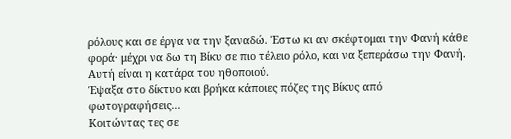ρόλους και σε έργα να την ξαναδώ. Έστω κι αν σκέφτομαι την Φανή κάθε φορά· μέχρι να δω τη Βίκυ σε πιο τέλειο ρόλο, και να ξεπεράσω την Φανή. Αυτή είναι η κατάρα του ηθοποιού.
Έψαξα στο δίκτυο και βρήκα κάποιες πόζες της Βίκυς από φωτογραφήσεις...
Κοιτώντας τες σε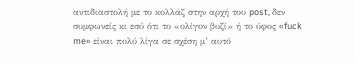αντιδιαστολή με το κολλάζ στην αρχή του post, δεν συμφωνείς κι εσύ ότι το «ολίγον βυζί» ή το ύφος «fuck me» είναι πολύ λίγα σε σχέση μ’ αυτό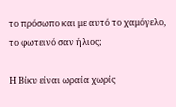το πρόσωπο και με αυτό το χαμόγελο, το φωτεινό σαν ήλιος;

Η Βίκυ είναι ωραία χωρίς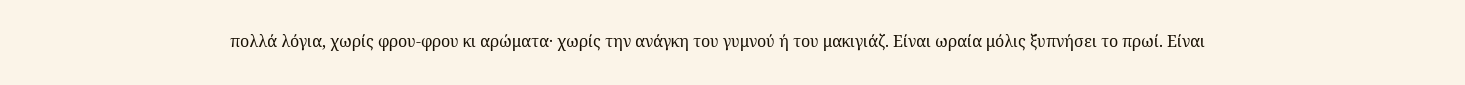πολλά λόγια, χωρίς φρου-φρου κι αρώματα· χωρίς την ανάγκη του γυμνού ή του μακιγιάζ. Είναι ωραία μόλις ξυπνήσει το πρωί. Είναι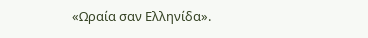«Ωραία σαν Ελληνίδα».